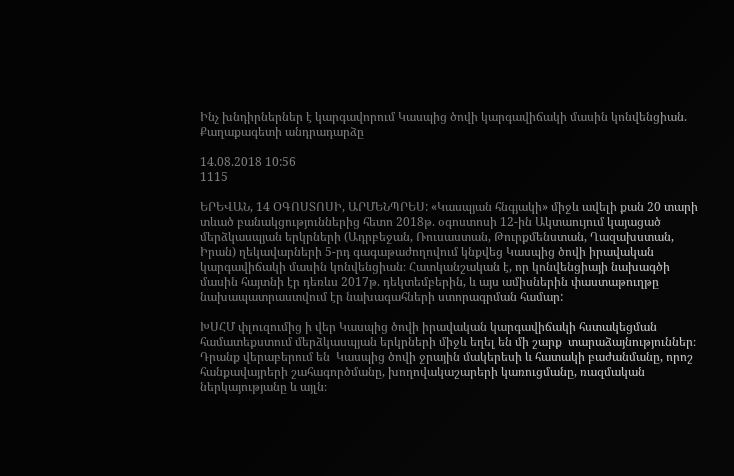Ինչ խնդիրներներ է կարգավորում Կասպից ծովի կարգավիճակի մասին կոնվենցիան. Քաղաքագետի անդրադարձը

14.08.2018 10:56
1115

ԵՐԵՎԱՆ, 14 ՕԳՈՍՏՈՍԻ, ԱՐՄԵՆՊՐԵՍ: «Կասպյան հնգյակի» միջև ավելի քան 20 տարի տևած բանակցություններից հետո 2018թ. օգոստոսի 12-ին Ակտաույում կայացած մերձկասպյան երկրների (Ադրբեջան, Ռուսաստան, Թուրքմենստան, Ղազախստան, Իրան) ղեկավարների 5-րդ գագաթաժողովում կնքվեց Կասպից ծովի իրավական կարգավիճակի մասին կոնվենցիան։ Հատկանշական է, որ կոնվենցիայի նախագծի մասին հայտնի էր դեռևս 2017թ. դեկտեմբերին, և այս ամիսներին փաստաթուղթը նախապատրաստվում էր նախագահների ստորագրման համար:

ԽՍՀՄ փլուզումից ի վեր Կասպից ծովի իրավական կարգավիճակի հստակեցման համատեքստում մերձկասպյան երկրների միջև եղել են մի շարք  տարաձայնություններ։ Դրանք վերաբերում են  Կասպից ծովի ջրային մակերեսի և հատակի բաժանմանը, որոշ հանքավայրերի շահագործմանը, խողովակաշարերի կառուցմանը, ռազմական ներկայությանը և այլն։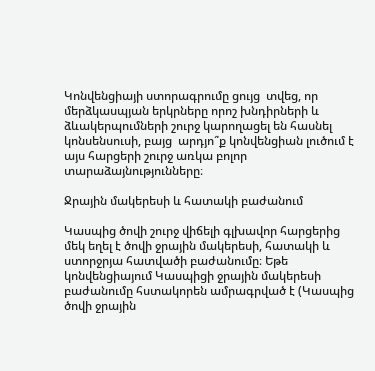Կոնվենցիայի ստորագրումը ցույց  տվեց, որ մերձկասպյան երկրները որոշ խնդիրների և ձևակերպումների շուրջ կարողացել են հասնել կոնսենսուսի, բայց  արդյո՞ք կոնվենցիան լուծում է այս հարցերի շուրջ առկա բոլոր տարաձայնությունները։

Ջրային մակերեսի և հատակի բաժանում

Կասպից ծովի շուրջ վիճելի գլխավոր հարցերից մեկ եղել է ծովի ջրային մակերեսի, հատակի և ստորջրյա հատվածի բաժանումը։ Եթե կոնվենցիայում Կասպիցի ջրային մակերեսի բաժանումը հստակորեն ամրագրված է (Կասպից ծովի ջրային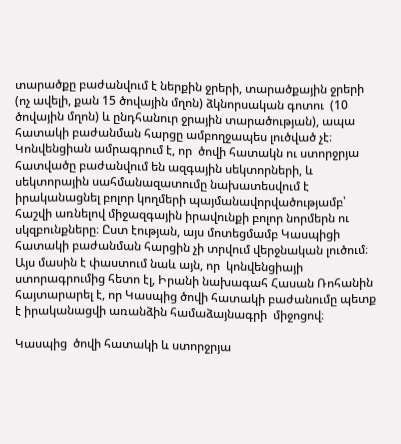տարածքը բաժանվում է ներքին ջրերի, տարածքային ջրերի  (ոչ ավելի, քան 15 ծովային մղոն) ձկնորսական գոտու  (10 ծովային մղոն) և ընդհանուր ջրային տարածության), ապա հատակի բաժանման հարցը ամբողջապես լուծված չէ։ Կոնվենցիան ամրագրում է, որ  ծովի հատակն ու ստորջրյա հատվածը բաժանվում են ազգային սեկտորների, և սեկտորային սահմանազատումը նախատեսվում է իրականացնել բոլոր կողմերի պայմանավորվածությամբ՝ հաշվի առնելով միջազգային իրավունքի բոլոր նորմերն ու սկզբունքները։ Ըստ էության, այս մոտեցմամբ Կասպիցի հատակի բաժանման հարցին չի տրվում վերջնական լուծում։  Այս մասին է փաստում նաև այն, որ  կոնվենցիայի ստորագրումից հետո էլ, Իրանի նախագահ Հասան Ռոհանին հայտարարել է, որ Կասպից ծովի հատակի բաժանումը պետք է իրականացվի առանձին համաձայնագրի  միջոցով։

Կասպից  ծովի հատակի և ստորջրյա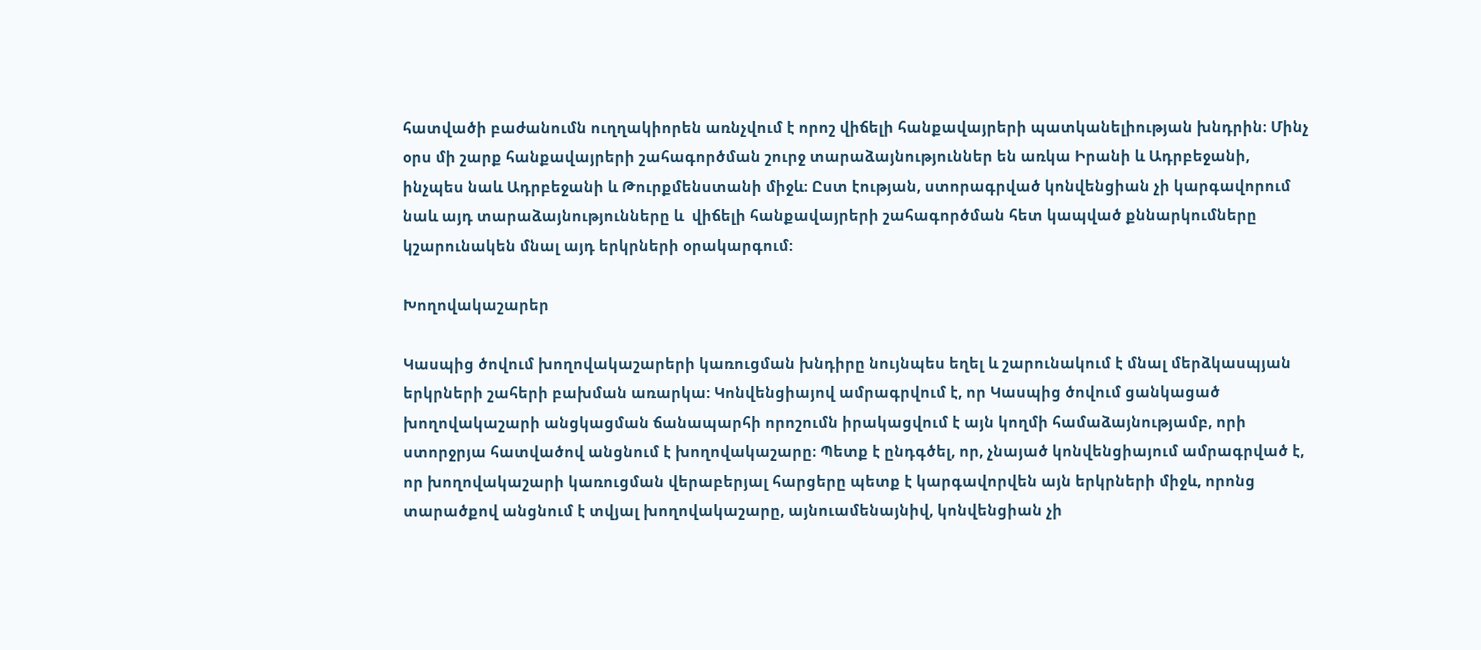հատվածի բաժանումն ուղղակիորեն առնչվում է որոշ վիճելի հանքավայրերի պատկանելիության խնդրին։ Մինչ օրս մի շարք հանքավայրերի շահագործման շուրջ տարաձայնություններ են առկա Իրանի և Ադրբեջանի, ինչպես նաև Ադրբեջանի և Թուրքմենստանի միջև։ Ըստ էության, ստորագրված կոնվենցիան չի կարգավորում նաև այդ տարաձայնությունները և  վիճելի հանքավայրերի շահագործման հետ կապված քննարկումները կշարունակեն մնալ այդ երկրների օրակարգում:

Խողովակաշարեր

Կասպից ծովում խողովակաշարերի կառուցման խնդիրը նույնպես եղել և շարունակում է մնալ մերձկասպյան երկրների շահերի բախման առարկա: Կոնվենցիայով ամրագրվում է, որ Կասպից ծովում ցանկացած  խողովակաշարի անցկացման ճանապարհի որոշումն իրակացվում է այն կողմի համաձայնությամբ, որի ստորջրյա հատվածով անցնում է խողովակաշարը։ Պետք է ընդգծել, որ, չնայած կոնվենցիայում ամրագրված է, որ խողովակաշարի կառուցման վերաբերյալ հարցերը պետք է կարգավորվեն այն երկրների միջև, որոնց տարածքով անցնում է տվյալ խողովակաշարը, այնուամենայնիվ, կոնվենցիան չի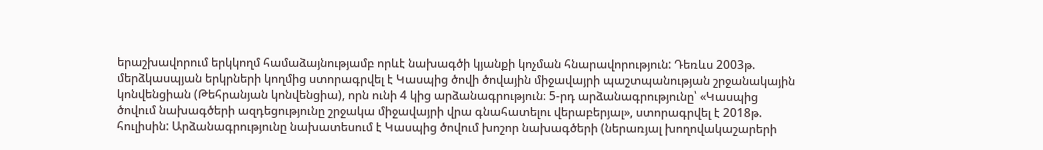երաշխավորում երկկողմ համաձայնությամբ որևէ նախագծի կյանքի կոչման հնարավորություն: Դեռևս 2003թ. մերձկասպյան երկրների կողմից ստորագրվել է Կասպից ծովի ծովային միջավայրի պաշտպանության շրջանակային կոնվենցիան (Թեհրանյան կոնվենցիա), որն ունի 4 կից արձանագրություն։ 5-րդ արձանագրությունը՝ «Կասպից ծովում նախագծերի ազդեցությունը շրջակա միջավայրի վրա գնահատելու վերաբերյալ», ստորագրվել է 2018թ. հուլիսին: Արձանագրությունը նախատեսում է Կասպից ծովում խոշոր նախագծերի (ներառյալ խողովակաշարերի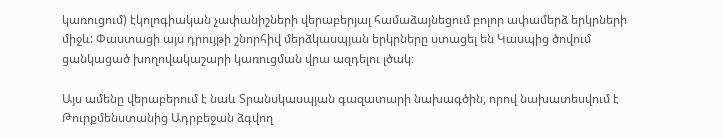կառուցում) էկոլոգիական չափանիշների վերաբերյալ համաձայնեցում բոլոր ափամերձ երկրների միջև: Փաստացի այս դրույթի շնորհիվ մերձկասպյան երկրները ստացել են Կասպից ծովում ցանկացած խողովակաշարի կառուցման վրա ազդելու լծակ։

Այս ամենը վերաբերում է նաև Տրանսկասպյան գազատարի նախագծին, որով նախատեսվում է Թուրքմենստանից Ադրբեջան ձգվող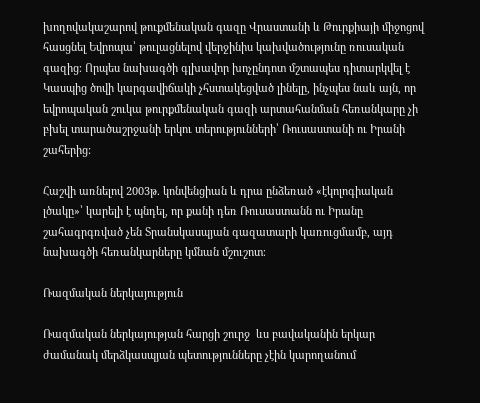խողովակաշարով թուքմենական գազը Վրաստանի և Թուրքիայի միջոցով հասցնել Եվրոպա՝ թուլացնելով վերջինիս կախվածությունը ռուսական գազից։ Որպես նախագծի գլխավոր խոչընդոտ մշտապես դիտարկվել է Կասպից ծովի կարգավիճակի չհստակեցված լինելը, ինչպես նաև այն, որ եվրոպական շուկա թուրքմենական գազի արտահանման հեռանկարը չի բխել տարածաշրջանի երկու տերությունների՝ Ռուսաստանի ու Իրանի շահերից:

Հաշվի առնելով 2003թ. կոնվենցիան և դրա ընձեռած «էկոլոգիական լծակը»՝ կարելի է պնդել, որ քանի դեռ Ռուսաստանն ու Իրանը  շահագրգռված չեն Տրանսկասպյան գազատարի կառուցմամբ, այդ նախագծի հեռանկարները կմնան մշուշոտ։

Ռազմական ներկայություն

Ռազմական ներկայության հարցի շուրջ  ևս բավականին երկար ժամանակ մերձկասպյան պետությունները չէին կարողանում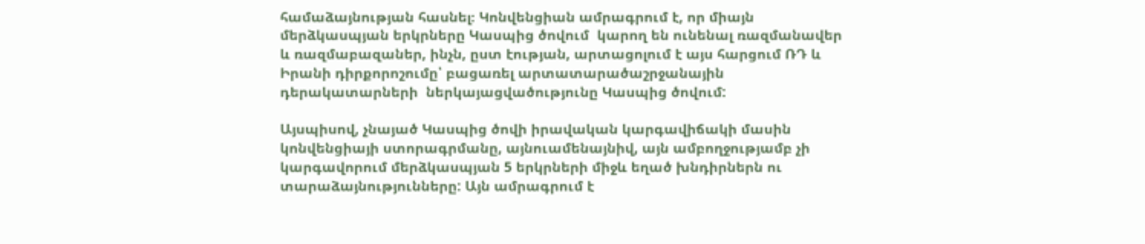համաձայնության հասնել։ Կոնվենցիան ամրագրում է, որ միայն մերձկասպյան երկրները Կասպից ծովում  կարող են ունենալ ռազմանավեր և ռազմաբազաներ, ինչն, ըստ էության, արտացոլում է այս հարցում ՌԴ և Իրանի դիրքորոշումը՝ բացառել արտատարածաշրջանային դերակատարների  ներկայացվածությունը Կասպից ծովում:

Այսպիսով, չնայած Կասպից ծովի իրավական կարգավիճակի մասին կոնվենցիայի ստորագրմանը, այնուամենայնիվ, այն ամբողջությամբ չի կարգավորում մերձկասպյան 5 երկրների միջև եղած խնդիրներն ու  տարաձայնությունները: Այն ամրագրում է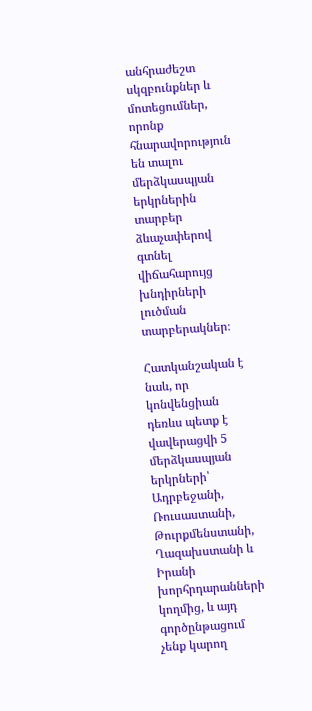անհրաժեշտ սկզբունքներ և մոտեցումներ, որոնք հնարավորություն են տալու մերձկասպյան երկրներին տարբեր ձևաչափերով գտնել վիճահարույց խնդիրների լուծման տարբերակներ։

Հատկանշական է նաև, որ կոնվենցիան դեռևս պետք է վավերացվի 5 մերձկասպյան երկրների՝ Ադրբեջանի, Ռուսաստանի, Թուրքմենստանի, Ղազախստանի և Իրանի խորհրդարանների կողմից, և այդ գործընթացում չենք կարող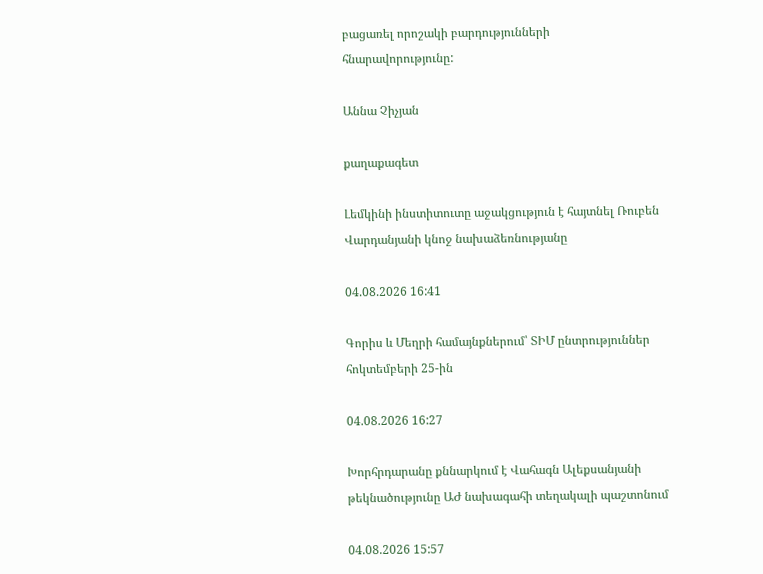բացառել որոշակի բարդությունների հնարավորությունը:

Աննա Չիչյան

քաղաքագետ

Լեմկինի ինստիտուտը աջակցություն է հայտնել Ռուբեն Վարդանյանի կնոջ նախաձեռնությանը

04.08.2026 16:41

Գորիս և Մեղրի համայնքներում՝ ՏԻՄ ընտրություններ հոկտեմբերի 25-ին

04.08.2026 16:27

Խորհրդարանը քննարկում է Վահագն Ալեքսանյանի թեկնածությունը ԱԺ նախագահի տեղակալի պաշտոնում

04.08.2026 15:57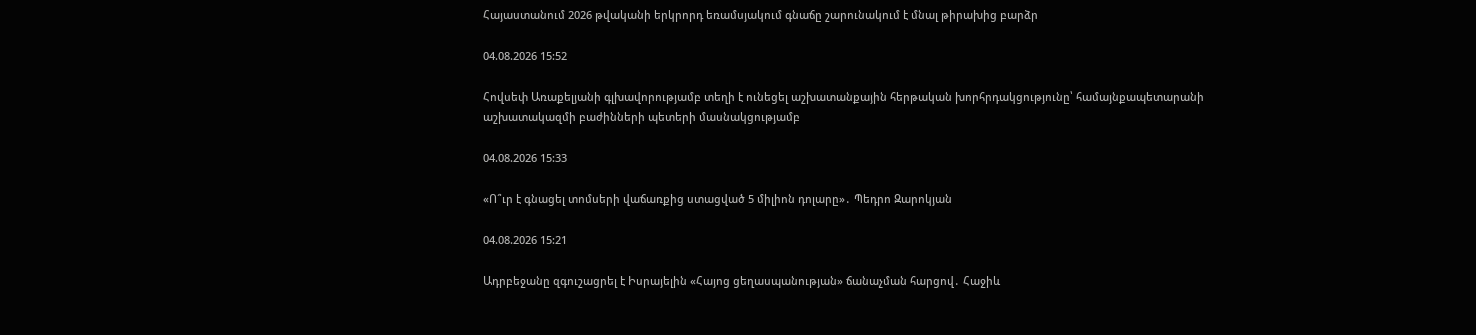Հայաստանում 2026 թվականի երկրորդ եռամսյակում գնաճը շարունակում է մնալ թիրախից բարձր

04.08.2026 15:52

Հովսեփ Առաքելյանի գլխավորությամբ տեղի է ունեցել աշխատանքային հերթական խորհրդակցությունը՝ համայնքապետարանի աշխատակազմի բաժինների պետերի մասնակցությամբ

04.08.2026 15:33

«Ո՞ւր է գնացել տոմսերի վաճառքից ստացված 5 միլիոն դոլարը»․ Պեդրո Զարոկյան

04.08.2026 15:21

Ադրբեջանը զգուշացրել է Իսրայելին «Հայոց ցեղասպանության» ճանաչման հարցով․ Հաջիև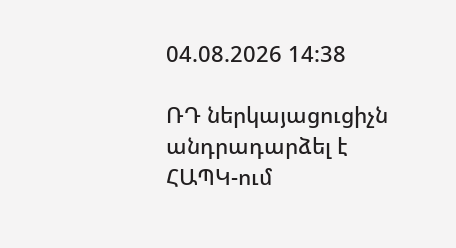04.08.2026 14:38

ՌԴ ներկայացուցիչն անդրադարձել է ՀԱՊԿ-ում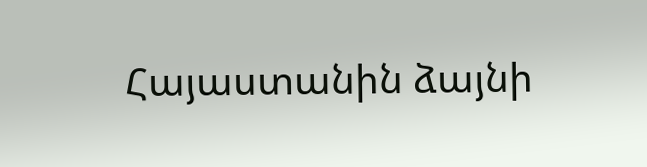Հայաստանին ձայնի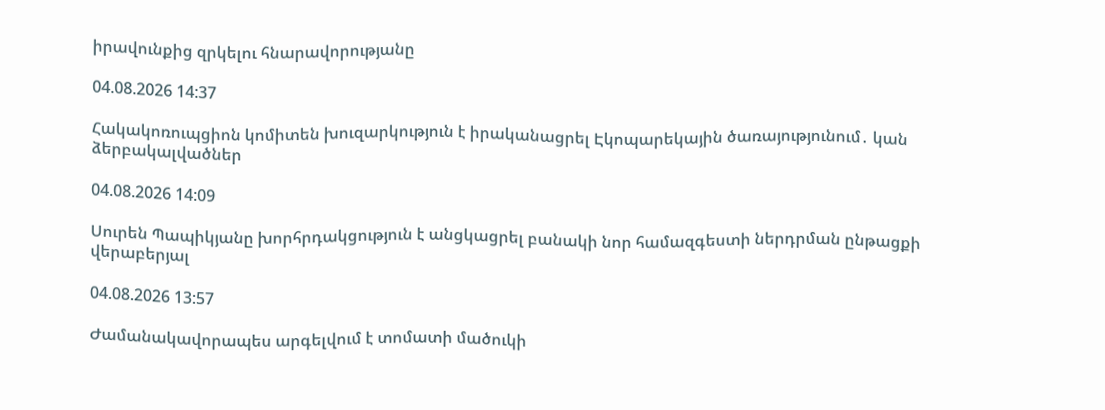իրավունքից զրկելու հնարավորությանը

04.08.2026 14:37

Հակակոռուպցիոն կոմիտեն խուզարկություն է իրականացրել Էկոպարեկային ծառայությունում․ կան ձերբակալվածներ

04.08.2026 14:09

Սուրեն Պապիկյանը խորհրդակցություն է անցկացրել բանակի նոր համազգեստի ներդրման ընթացքի վերաբերյալ

04.08.2026 13:57

Ժամանակավորապես արգելվում է տոմատի մածուկի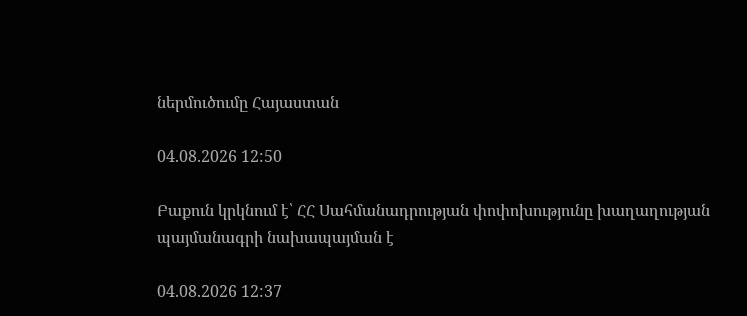ներմուծումը Հայաստան

04.08.2026 12:50

Բաքուն կրկնում է՝ ՀՀ Սահմանադրության փոփոխությունը խաղաղության պայմանագրի նախապայման է

04.08.2026 12:37